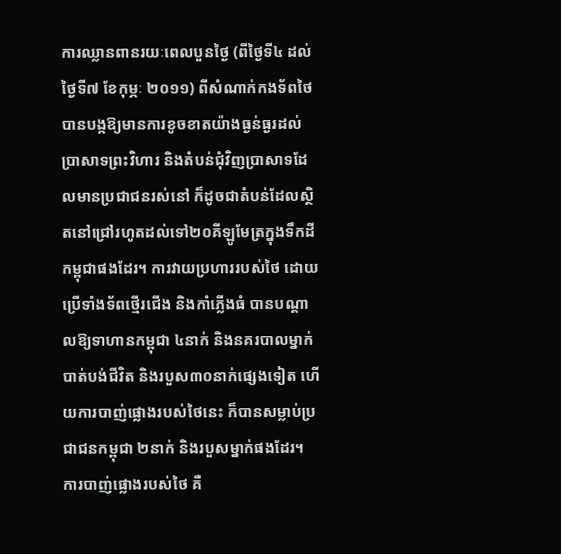ការឈ្លានពានរយៈពេលបួនថ្ងៃ (ពីថ្ងៃទី៤ ដល់ថ្ងៃទី៧ ខែកុម្ភៈ ២០១១) ពីសំណាក់កងទ័ពថៃ បានបង្កឱ្យមានការខូចខាតយ៉ាងធ្ងន់ធ្ងរដល់ប្រាសាទព្រះវិហារ និងតំបន់ជុំវិញប្រាសាទដែលមានប្រជាជនរស់នៅ ក៏ដូចជាតំបន់ដែលស្ថិតនៅជ្រៅរហូតដល់ទៅ២០គីឡូមែត្រក្នុងទឹកដីកម្ពុជាផងដែរ។ ការវាយប្រហាររបស់ថៃ ដោយប្រើទាំងទ័ពថ្មើរជើង និងកាំភ្លើងធំ បានបណ្តាលឱ្យទាហានកម្ពុជា ៤នាក់ និងនគរបាលម្នាក់បាត់បង់ជីវិត និងរបួស៣០នាក់ផ្សេងទៀត ហើយការបាញ់ផ្លោងរបស់ថៃនេះ ក៏បានសម្លាប់ប្រជាជនកម្ពុជា ២នាក់ និងរបួសម្នាក់ផងដែរ។
ការបាញ់ផ្លោងរបស់ថៃ គឺ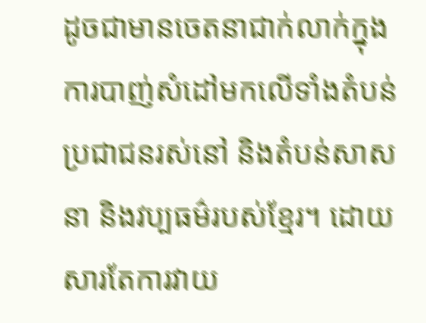ដូចជាមានចេតនាជាក់លាក់ក្នុងការបាញ់សំដៅមកលើទាំងតំបន់ប្រជាជនរស់នៅ និងតំបន់សាសនា និងវប្បធម៌របស់ខ្មែរ។ ដោយសារតែការវាយ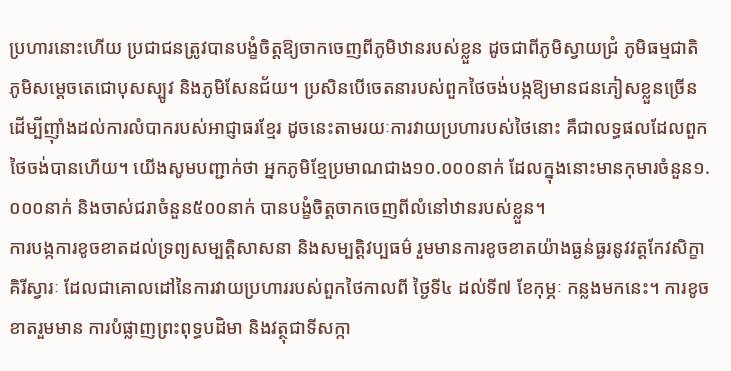ប្រហារនោះហើយ ប្រជាជនត្រូវបានបង្ខំចិត្តឱ្យចាកចេញពីភូមិឋានរបស់ខ្លួន ដូចជាពីភូមិស្វាយជ្រំ ភូមិធម្មជាតិ ភូមិសម្តេចតេជោបុសស្បូវ និងភូមិសែនជ័យ។ ប្រសិនបើចេតនារបស់ពួកថៃចង់បង្កឱ្យមានជនភៀសខ្លួនច្រើន ដើម្បីញ៉ាំងដល់ការលំបាករបស់អាជ្ញាធរខ្មែរ ដូចនេះតាមរយៈការវាយប្រហារបស់ថៃនោះ គឺជាលទ្ធផលដែលពួកថៃចង់បានហើយ។ យើងសូមបញ្ជាក់ថា អ្នកភូមិខ្មែប្រមាណជាង១០.០០០នាក់ ដែលក្នុងនោះមានកុមារចំនួន១.០០០នាក់ និងចាស់ជរាចំនួន៥០០នាក់ បានបង្ខំចិត្តចាកចេញពីលំនៅឋានរបស់ខ្លួន។
ការបង្កការខូចខាតដល់ទ្រព្យសម្បត្តិសាសនា និងសម្បត្តិវប្បធម៌ រួមមានការខូចខាតយ៉ាងធ្ងន់ធ្ងរនូវវត្តកែវសិក្ខាគិរីស្វារៈ ដែលជាគោលដៅនៃការវាយប្រហាររបស់ពួកថៃកាលពី ថ្ងៃទី៤ ដល់ទី៧ ខែកុម្ភៈ កន្លងមកនេះ។ ការខូចខាតរួមមាន ការបំផ្លាញព្រះពុទ្ធបដិមា និងវត្ថុជាទីសក្កា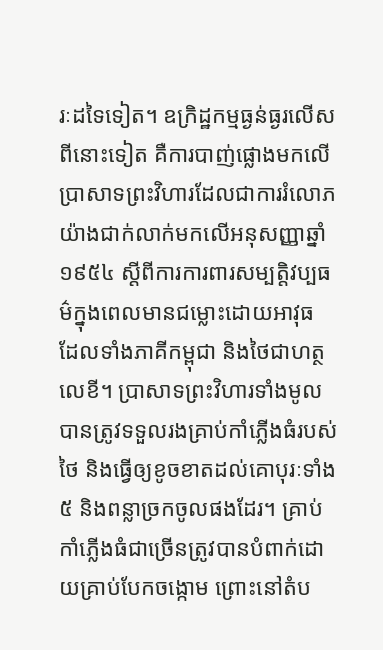រៈដទៃទៀត។ ឧក្រិដ្ឋកម្មធ្ងន់ធ្ងរលើសពីនោះទៀត គឺការបាញ់ផ្លោងមកលើប្រាសាទព្រះវិហារដែលជាការរំលោភយ៉ាងជាក់លាក់មកលើអនុសញ្ញាឆ្នាំ១៩៥៤ ស្តីពីការការពារសម្បត្តិវប្បធម៌ក្នុងពេលមានជម្លោះដោយអាវុធ ដែលទាំងភាគីកម្ពុជា និងថៃជាហត្ថលេខី។ ប្រាសាទព្រះវិហារទាំងមូលបានត្រូវទទួលរងគ្រាប់កាំភ្លើងធំរបស់ថៃ និងធ្វើឲ្យខូចខាតដល់គោបុរៈទាំង៥ និងពន្លាច្រកចូលផងដែរ។ គ្រាប់កាំភ្លើងធំជាច្រើនត្រូវបានបំពាក់ដោយគ្រាប់បែកចង្កោម ព្រោះនៅតំប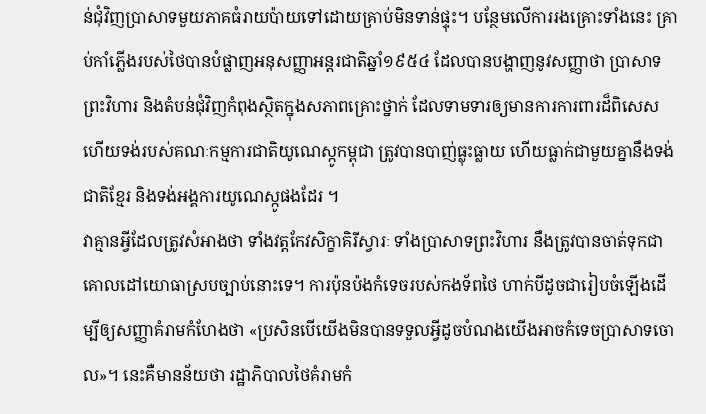ន់ជុំវិញប្រាសាទមួយភាគធំរាយប៉ាយទៅដោយគ្រាប់មិនទាន់ផ្ទុះ។ បន្ថែមលើការរងគ្រោះទាំងនេះ គ្រាប់កាំភ្លើងរបស់ថៃបានបំផ្លាញអនុសញ្ញាអន្តរជាតិឆ្នាំ១៩៥៤ ដែលបានបង្ហាញនូវសញ្ញាថា ប្រាសាទព្រះវិហារ និងតំបន់ជុំវិញកំពុងស្ថិតក្នុងសភាពគ្រោះថ្នាក់ ដែលទាមទារឲ្យមានការការពារដ៏ពិសេស ហើយទង់របស់គណៈកម្មការជាតិយូណេស្កូកម្ពុជា ត្រូវបានបាញ់ធ្លុះធ្លាយ ហើយធ្លាក់ជាមួយគ្នានឹងទង់ជាតិខ្មែរ និងទង់អង្គការយូណេស្កូផងដែរ ។
វាគ្មានអ្វីដែលត្រូវសំអាងថា ទាំងវត្តកែវសិក្ខាគិរីស្វារៈ ទាំងប្រាសាទព្រះវិហារ នឹងត្រូវបានចាត់ទុកជាគោលដៅយោធាស្របច្បាប់នោះទេ។ ការប៉ុនប៉ងកំទេចរបស់កងទ័ពថៃ ហាក់បីដូចជារៀបចំឡើងដើម្បីឲ្យសញ្ញាគំរាមកំហែងថា «ប្រសិនបើយើងមិនបានទទួលអ្វីដូចបំណងយើងអាចកំទេចប្រាសាទចោល»។ នេះគឺមានន័យថា រដ្ឋាភិបាលថៃគំរាមកំ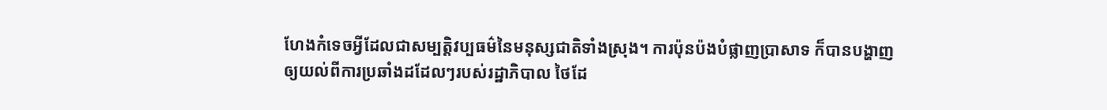ហែងកំទេចអ្វីដែលជាសម្បត្តិវប្បធម៌នៃមនុស្សជាតិទាំងស្រុង។ ការប៉ុនប៉ងបំផ្លាញប្រាសាទ ក៏បានបង្ហាញឲ្យយល់ពីការប្រឆាំងដដែលៗរបស់រដ្ឋាភិបាល ថៃដែ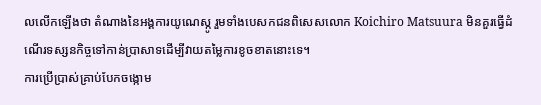លលើកឡើងថា តំណាងនៃអង្គការយូណេស្កូ រួមទាំងបេសកជនពិសេសលោក Koichiro Matsuura មិនគួរធ្វើដំណើរទស្សនកិច្ចទៅកាន់ប្រាសាទដើម្បីវាយតម្លៃការខូចខាតនោះទេ។
ការប្រើប្រាស់គ្រាប់បែកចង្កោម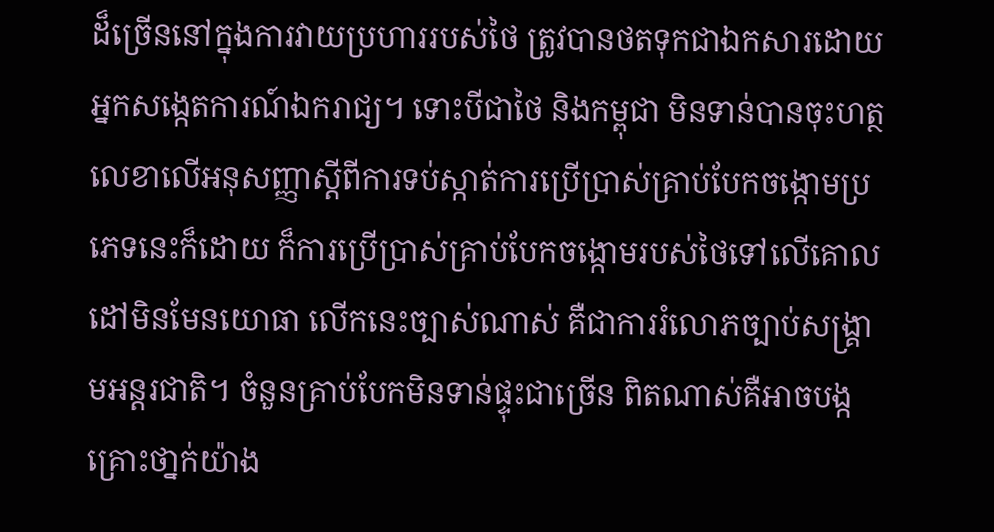ដ៏ច្រើននៅក្នុងការវាយប្រហាររបស់ថៃ ត្រូវបានថតទុកជាឯកសារដោយអ្នកសង្កេតការណ៍ឯករាជ្យ។ ទោះបីជាថៃ និងកម្ពុជា មិនទាន់បានចុះហត្ថលេខាលើអនុសញ្ញាស្តីពីការទប់ស្កាត់ការប្រើប្រាស់គ្រាប់បែកចង្កោមប្រភេទនេះក៏ដោយ ក៏ការប្រើប្រាស់គ្រាប់បែកចង្កោមរបស់ថៃទៅលើគោលដៅមិនមែនយោធា លើកនេះច្បាស់ណាស់ គឺជាការរំលោភច្បាប់សង្រ្គាមអន្តរជាតិ។ ចំនួនគ្រាប់បែកមិនទាន់ផ្ទុះជាច្រើន ពិតណាស់គឺអាចបង្កគ្រោះថា្នក់យ៉ាង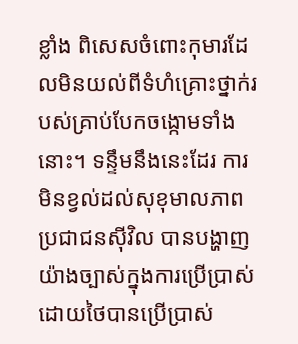ខ្លាំង ពិសេសចំពោះកុមារដែលមិនយល់ពីទំហំគ្រោះថ្នាក់របស់គ្រាប់បែកចង្កោមទាំងនោះ។ ទន្ទឹមនឹងនេះដែរ ការមិនខ្វល់ដល់សុខុមាលភាពប្រជាជនស៊ីវិល បានបង្ហាញយ៉ាងច្បាស់ក្នុងការប្រើប្រាស់ដោយថៃបានប្រើប្រាស់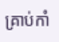គ្រាប់កាំ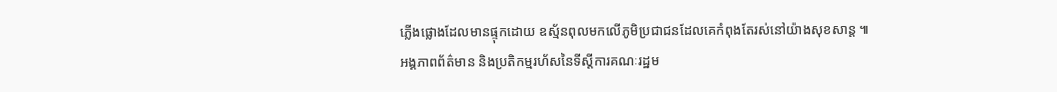ភ្លើងផ្លោងដែលមានផ្ទុកដោយ ឧស្ម័នពុលមកលើភូមិប្រជាជនដែលគេកំពុងតែរស់នៅយ៉ាងសុខសាន្ត ៕
អង្គភាពព័ត៌មាន និងប្រតិកម្មរហ័សនៃទីស្តីការគណៈរដ្ឋម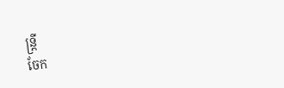ន្ត្រី
ចែក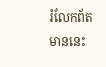រំលែកព័តមាននេះ